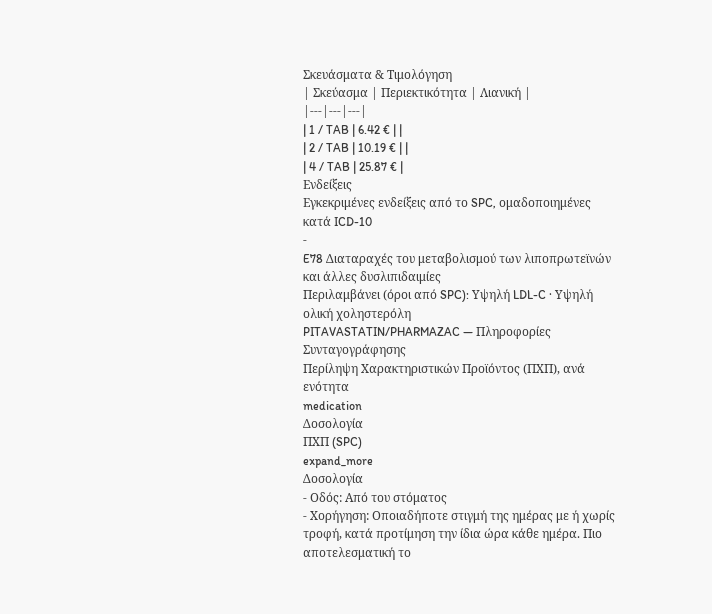Σκευάσματα & Τιμολόγηση
| Σκεύασμα | Περιεκτικότητα | Λιανική |
|---|---|---|
| 1 / TAB | 6.42 € | |
| 2 / TAB | 10.19 € | |
| 4 / TAB | 25.87 € |
Ενδείξεις
Εγκεκριμένες ενδείξεις από το SPC, ομαδοποιημένες κατά ICD-10
-
E78 Διαταραχές του μεταβολισμού των λιποπρωτεϊνών και άλλες δυσλιπιδαιμίες
Περιλαμβάνει (όροι από SPC): Υψηλή LDL-C · Υψηλή ολική χοληστερόλη
PITAVASTATIN/PHARMAZAC — Πληροφορίες Συνταγογράφησης
Περίληψη Χαρακτηριστικών Προϊόντος (ΠΧΠ), ανά ενότητα
medication
Δοσολογία
ΠΧΠ (SPC)
expand_more
Δοσολογία
- Οδός: Από του στόματος
- Χορήγηση: Οποιαδήποτε στιγμή της ημέρας με ή χωρίς τροφή, κατά προτίμηση την ίδια ώρα κάθε ημέρα. Πιο αποτελεσματική το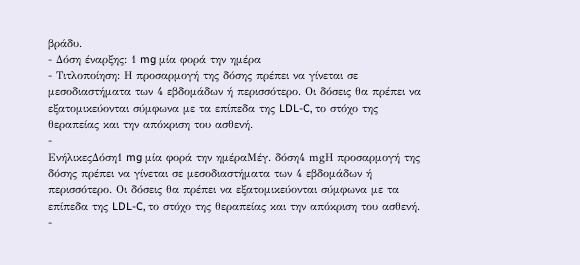βράδυ.
- Δόση έναρξης: 1 mg μία φορά την ημέρα
- Τιτλοποίηση: Η προσαρμογή της δόσης πρέπει να γίνεται σε μεσοδιαστήματα των 4 εβδομάδων ή περισσότερο. Οι δόσεις θα πρέπει να εξατομικεύονται σύμφωνα με τα επίπεδα της LDL-C, το στόχο της θεραπείας και την απόκριση του ασθενή.
-
ΕνήλικεςΔόση1 mg μία φορά την ημέραΜέγ. δόση4 mgΗ προσαρμογή της δόσης πρέπει να γίνεται σε μεσοδιαστήματα των 4 εβδομάδων ή περισσότερο. Οι δόσεις θα πρέπει να εξατομικεύονται σύμφωνα με τα επίπεδα της LDL-C, το στόχο της θεραπείας και την απόκριση του ασθενή.
-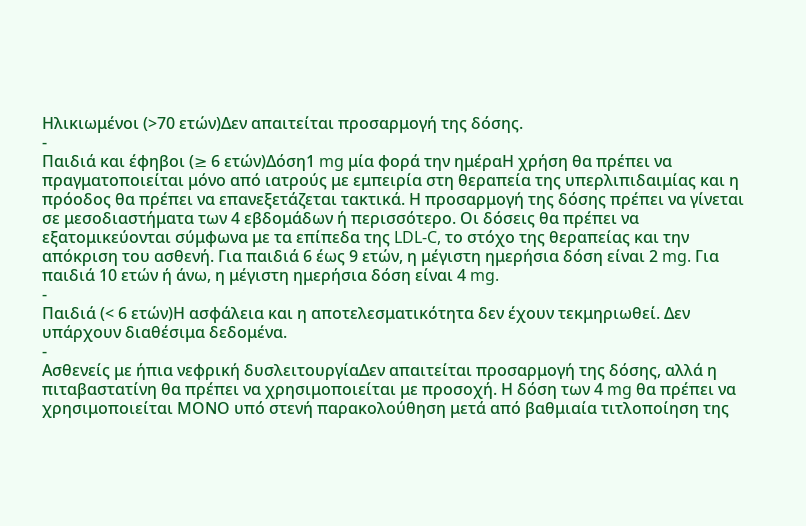Ηλικιωμένοι (>70 ετών)Δεν απαιτείται προσαρμογή της δόσης.
-
Παιδιά και έφηβοι (≥ 6 ετών)Δόση1 mg μία φορά την ημέραΗ χρήση θα πρέπει να πραγματοποιείται μόνο από ιατρούς με εμπειρία στη θεραπεία της υπερλιπιδαιμίας και η πρόοδος θα πρέπει να επανεξετάζεται τακτικά. Η προσαρμογή της δόσης πρέπει να γίνεται σε μεσοδιαστήματα των 4 εβδομάδων ή περισσότερο. Οι δόσεις θα πρέπει να εξατομικεύονται σύμφωνα με τα επίπεδα της LDL-C, το στόχο της θεραπείας και την απόκριση του ασθενή. Για παιδιά 6 έως 9 ετών, η μέγιστη ημερήσια δόση είναι 2 mg. Για παιδιά 10 ετών ή άνω, η μέγιστη ημερήσια δόση είναι 4 mg.
-
Παιδιά (< 6 ετών)Η ασφάλεια και η αποτελεσματικότητα δεν έχουν τεκμηριωθεί. Δεν υπάρχουν διαθέσιμα δεδομένα.
-
Ασθενείς με ήπια νεφρική δυσλειτουργίαΔεν απαιτείται προσαρμογή της δόσης, αλλά η πιταβαστατίνη θα πρέπει να χρησιμοποιείται με προσοχή. Η δόση των 4 mg θα πρέπει να χρησιμοποιείται ΜΟΝΟ υπό στενή παρακολούθηση μετά από βαθμιαία τιτλοποίηση της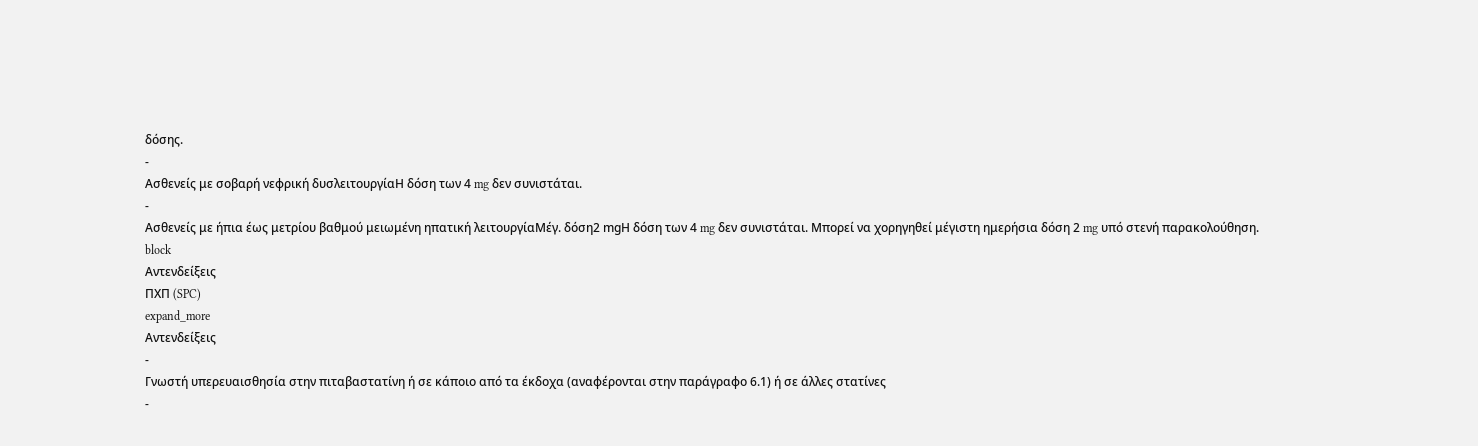δόσης.
-
Ασθενείς με σοβαρή νεφρική δυσλειτουργίαΗ δόση των 4 mg δεν συνιστάται.
-
Ασθενείς με ήπια έως μετρίου βαθμού μειωμένη ηπατική λειτουργίαΜέγ. δόση2 mgΗ δόση των 4 mg δεν συνιστάται. Μπορεί να χορηγηθεί μέγιστη ημερήσια δόση 2 mg υπό στενή παρακολούθηση.
block
Αντενδείξεις
ΠΧΠ (SPC)
expand_more
Αντενδείξεις
-
Γνωστή υπερευαισθησία στην πιταβαστατίνη ή σε κάποιο από τα έκδοχα (αναφέρονται στην παράγραφο 6.1) ή σε άλλες στατίνες
-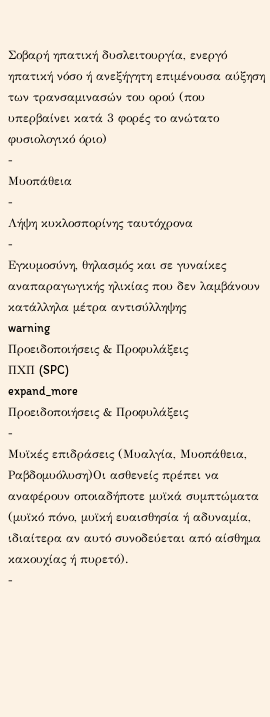Σοβαρή ηπατική δυσλειτουργία, ενεργό ηπατική νόσο ή ανεξήγητη επιμένουσα αύξηση των τρανσαμινασών του ορού (που υπερβαίνει κατά 3 φορές το ανώτατο φυσιολογικό όριο)
-
Μυοπάθεια
-
Λήψη κυκλοσπορίνης ταυτόχρονα
-
Εγκυμοσύνη, θηλασμός και σε γυναίκες αναπαραγωγικής ηλικίας που δεν λαμβάνουν κατάλληλα μέτρα αντισύλληψης
warning
Προειδοποιήσεις & Προφυλάξεις
ΠΧΠ (SPC)
expand_more
Προειδοποιήσεις & Προφυλάξεις
-
Μυϊκές επιδράσεις (Μυαλγία, Μυοπάθεια, Ραβδομυόλυση)Οι ασθενείς πρέπει να αναφέρουν οποιαδήποτε μυϊκά συμπτώματα (μυϊκό πόνο, μυϊκή ευαισθησία ή αδυναμία, ιδιαίτερα αν αυτό συνοδεύεται από αίσθημα κακουχίας ή πυρετό).
-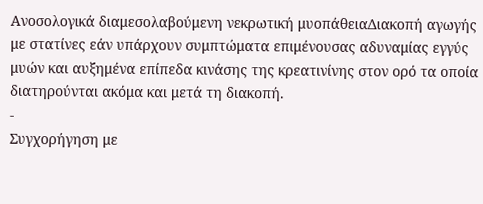Ανοσολογικά διαμεσολαβούμενη νεκρωτική μυοπάθειαΔιακοπή αγωγής με στατίνες εάν υπάρχουν συμπτώματα επιμένουσας αδυναμίας εγγύς μυών και αυξημένα επίπεδα κινάσης της κρεατινίνης στον ορό τα οποία διατηρούνται ακόμα και μετά τη διακοπή.
-
Συγχορήγηση με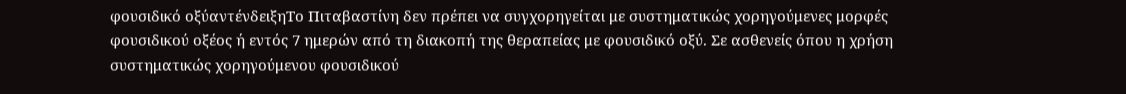φουσιδικό οξύαντένδειξηΤο Πιταβαστίνη δεν πρέπει να συγχορηγείται με συστηματικώς χορηγούμενες μορφές φουσιδικού οξέος ή εντός 7 ημερών από τη διακοπή της θεραπείας με φουσιδικό οξύ. Σε ασθενείς όπου η χρήση συστηματικώς χορηγούμενου φουσιδικού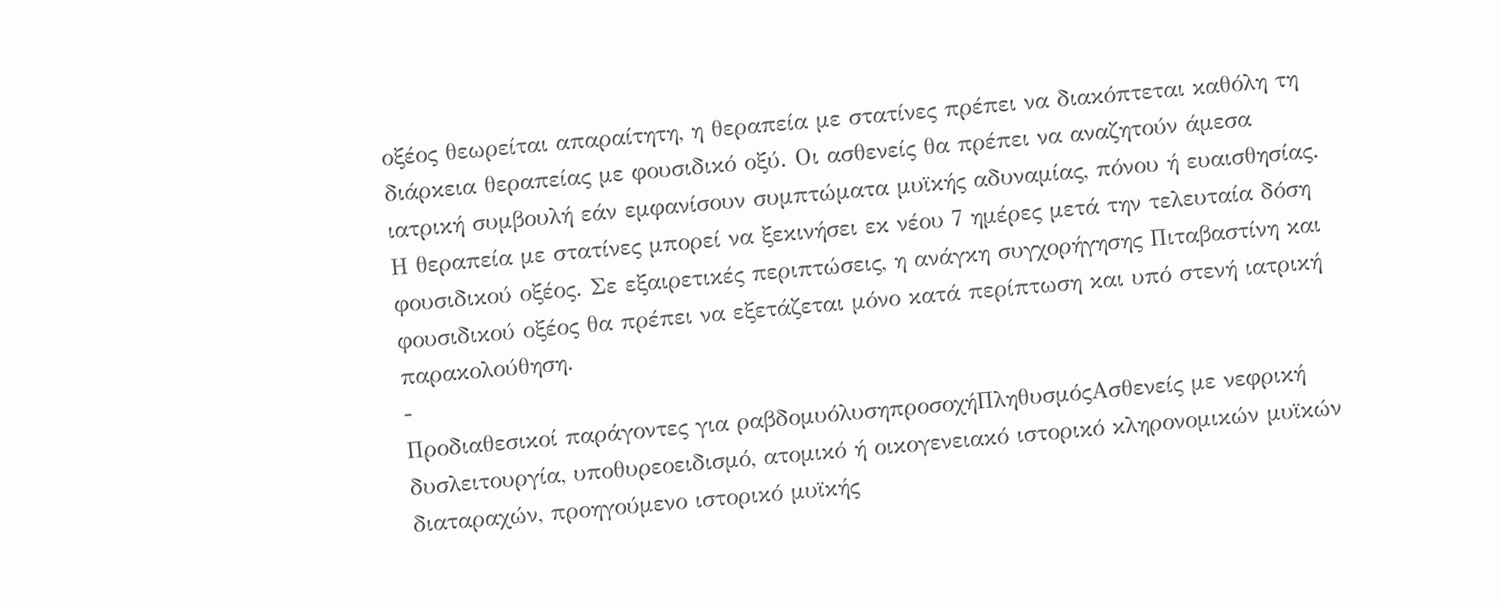οξέος θεωρείται απαραίτητη, η θεραπεία με στατίνες πρέπει να διακόπτεται καθόλη τη διάρκεια θεραπείας με φουσιδικό οξύ. Οι ασθενείς θα πρέπει να αναζητούν άμεσα ιατρική συμβουλή εάν εμφανίσουν συμπτώματα μυϊκής αδυναμίας, πόνου ή ευαισθησίας. Η θεραπεία με στατίνες μπορεί να ξεκινήσει εκ νέου 7 ημέρες μετά την τελευταία δόση φουσιδικού οξέος. Σε εξαιρετικές περιπτώσεις, η ανάγκη συγχορήγησης Πιταβαστίνη και φουσιδικού οξέος θα πρέπει να εξετάζεται μόνο κατά περίπτωση και υπό στενή ιατρική παρακολούθηση.
-
Προδιαθεσικοί παράγοντες για ραβδομυόλυσηπροσοχήΠληθυσμόςΑσθενείς με νεφρική δυσλειτουργία, υποθυρεοειδισμό, ατομικό ή οικογενειακό ιστορικό κληρονομικών μυϊκών διαταραχών, προηγούμενο ιστορικό μυϊκής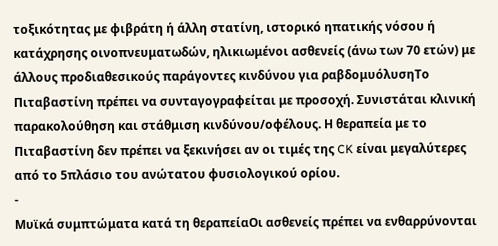τοξικότητας με φιβράτη ή άλλη στατίνη, ιστορικό ηπατικής νόσου ή κατάχρησης οινοπνευματωδών, ηλικιωμένοι ασθενείς (άνω των 70 ετών) με άλλους προδιαθεσικούς παράγοντες κινδύνου για ραβδομυόλυσηΤο Πιταβαστίνη πρέπει να συνταγογραφείται με προσοχή. Συνιστάται κλινική παρακολούθηση και στάθμιση κινδύνου/οφέλους. Η θεραπεία με το Πιταβαστίνη δεν πρέπει να ξεκινήσει αν οι τιμές της CK είναι μεγαλύτερες από το 5πλάσιο του ανώτατου φυσιολογικού ορίου.
-
Μυϊκά συμπτώματα κατά τη θεραπείαΟι ασθενείς πρέπει να ενθαρρύνονται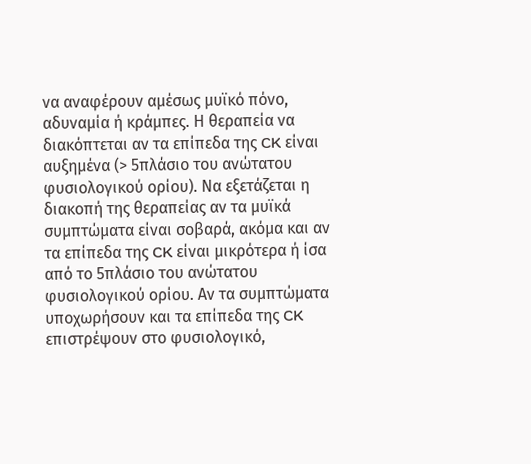να αναφέρουν αμέσως μυϊκό πόνο, αδυναμία ή κράμπες. Η θεραπεία να διακόπτεται αν τα επίπεδα της CK είναι αυξημένα (> 5πλάσιο του ανώτατου φυσιολογικού ορίου). Να εξετάζεται η διακοπή της θεραπείας αν τα μυϊκά συμπτώματα είναι σοβαρά, ακόμα και αν τα επίπεδα της CK είναι μικρότερα ή ίσα από το 5πλάσιο του ανώτατου φυσιολογικού ορίου. Αν τα συμπτώματα υποχωρήσουν και τα επίπεδα της CK επιστρέψουν στο φυσιολογικό,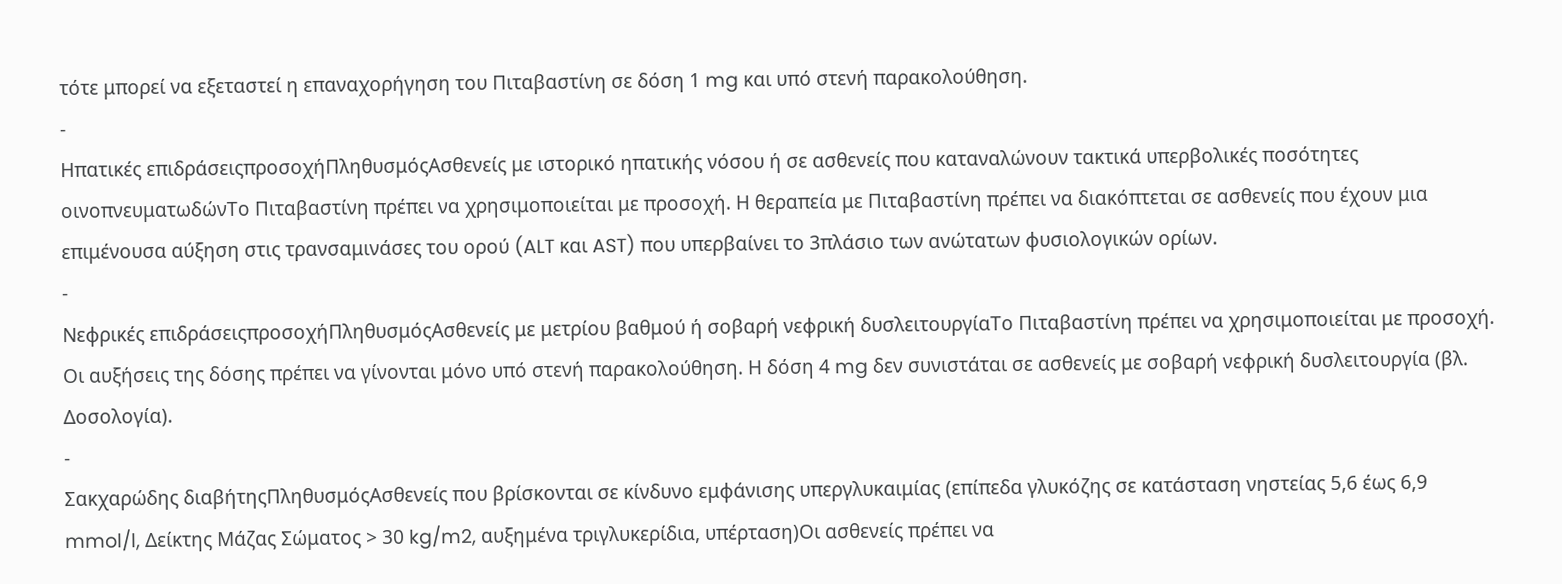τότε μπορεί να εξεταστεί η επαναχορήγηση του Πιταβαστίνη σε δόση 1 mg και υπό στενή παρακολούθηση.
-
Ηπατικές επιδράσειςπροσοχήΠληθυσμόςΑσθενείς με ιστορικό ηπατικής νόσου ή σε ασθενείς που καταναλώνουν τακτικά υπερβολικές ποσότητες οινοπνευματωδώνΤο Πιταβαστίνη πρέπει να χρησιμοποιείται με προσοχή. Η θεραπεία με Πιταβαστίνη πρέπει να διακόπτεται σε ασθενείς που έχουν μια επιμένουσα αύξηση στις τρανσαμινάσες του ορού (ALT και AST) που υπερβαίνει το 3πλάσιο των ανώτατων φυσιολογικών ορίων.
-
Νεφρικές επιδράσειςπροσοχήΠληθυσμόςΑσθενείς με μετρίου βαθμού ή σοβαρή νεφρική δυσλειτουργίαΤο Πιταβαστίνη πρέπει να χρησιμοποιείται με προσοχή. Οι αυξήσεις της δόσης πρέπει να γίνονται μόνο υπό στενή παρακολούθηση. Η δόση 4 mg δεν συνιστάται σε ασθενείς με σοβαρή νεφρική δυσλειτουργία (βλ. Δοσολογία).
-
Σακχαρώδης διαβήτηςΠληθυσμόςΑσθενείς που βρίσκονται σε κίνδυνο εμφάνισης υπεργλυκαιμίας (επίπεδα γλυκόζης σε κατάσταση νηστείας 5,6 έως 6,9 mmol/l, Δείκτης Μάζας Σώματος > 30 kg/m2, αυξημένα τριγλυκερίδια, υπέρταση)Οι ασθενείς πρέπει να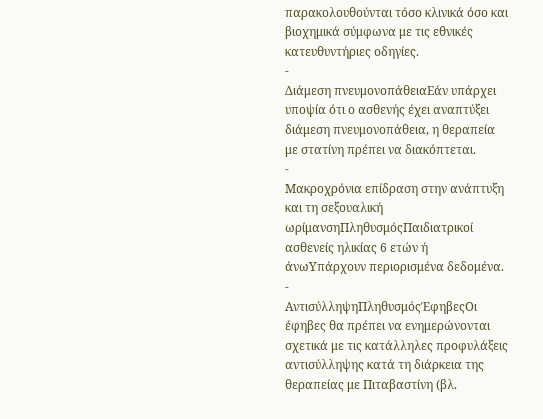παρακολουθούνται τόσο κλινικά όσο και βιοχημικά σύμφωνα με τις εθνικές κατευθυντήριες οδηγίες.
-
Διάμεση πνευμονοπάθειαΕάν υπάρχει υποψία ότι ο ασθενής έχει αναπτύξει διάμεση πνευμονοπάθεια, η θεραπεία με στατίνη πρέπει να διακόπτεται.
-
Μακροχρόνια επίδραση στην ανάπτυξη και τη σεξουαλική ωρίμανσηΠληθυσμόςΠαιδιατρικοί ασθενείς ηλικίας 6 ετών ή άνωΥπάρχουν περιορισμένα δεδομένα.
-
ΑντισύλληψηΠληθυσμόςΈφηβεςΟι έφηβες θα πρέπει να ενημερώνονται σχετικά με τις κατάλληλες προφυλάξεις αντισύλληψης κατά τη διάρκεια της θεραπείας με Πιταβαστίνη (βλ.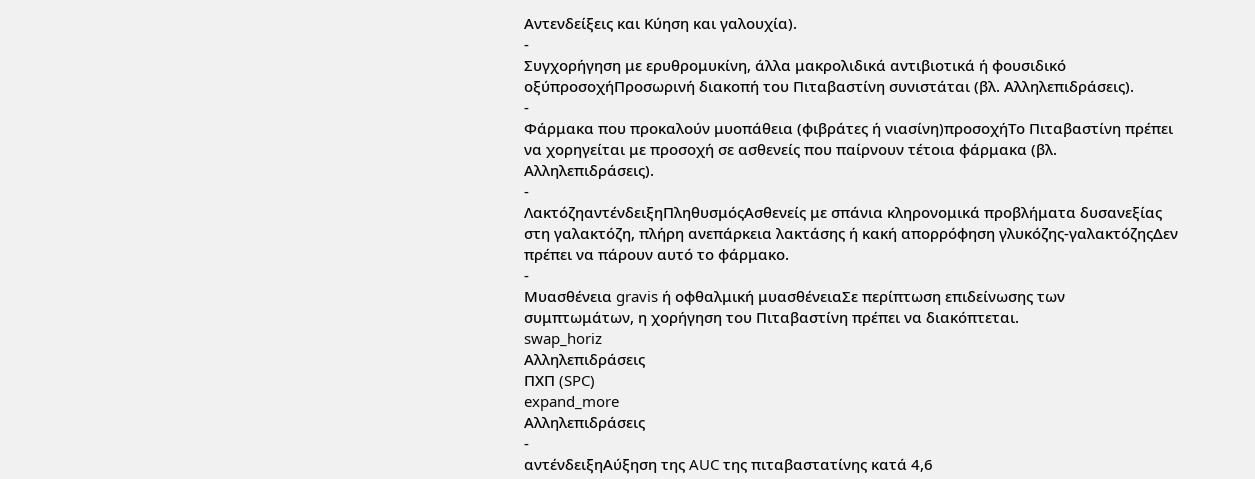Αντενδείξεις και Κύηση και γαλουχία).
-
Συγχορήγηση με ερυθρομυκίνη, άλλα μακρολιδικά αντιβιοτικά ή φουσιδικό οξύπροσοχήΠροσωρινή διακοπή του Πιταβαστίνη συνιστάται (βλ. Αλληλεπιδράσεις).
-
Φάρμακα που προκαλούν μυοπάθεια (φιβράτες ή νιασίνη)προσοχήΤο Πιταβαστίνη πρέπει να χορηγείται με προσοχή σε ασθενείς που παίρνουν τέτοια φάρμακα (βλ. Αλληλεπιδράσεις).
-
ΛακτόζηαντένδειξηΠληθυσμόςΑσθενείς με σπάνια κληρονομικά προβλήματα δυσανεξίας στη γαλακτόζη, πλήρη ανεπάρκεια λακτάσης ή κακή απορρόφηση γλυκόζης-γαλακτόζηςΔεν πρέπει να πάρουν αυτό το φάρμακο.
-
Μυασθένεια gravis ή οφθαλμική μυασθένειαΣε περίπτωση επιδείνωσης των συμπτωμάτων, η χορήγηση του Πιταβαστίνη πρέπει να διακόπτεται.
swap_horiz
Αλληλεπιδράσεις
ΠΧΠ (SPC)
expand_more
Αλληλεπιδράσεις
-
αντένδειξηΑύξηση της AUC της πιταβαστατίνης κατά 4,6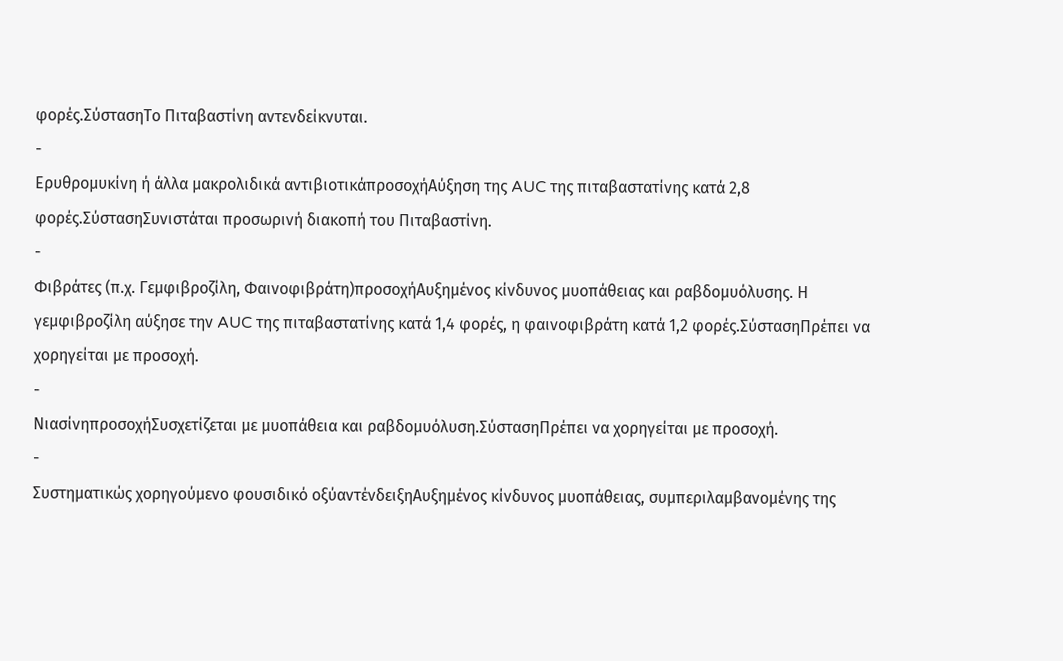φορές.ΣύστασηΤο Πιταβαστίνη αντενδείκνυται.
-
Ερυθρομυκίνη ή άλλα μακρολιδικά αντιβιοτικάπροσοχήΑύξηση της AUC της πιταβαστατίνης κατά 2,8 φορές.ΣύστασηΣυνιστάται προσωρινή διακοπή του Πιταβαστίνη.
-
Φιβράτες (π.χ. Γεμφιβροζίλη, Φαινοφιβράτη)προσοχήΑυξημένος κίνδυνος μυοπάθειας και ραβδομυόλυσης. Η γεμφιβροζίλη αύξησε την AUC της πιταβαστατίνης κατά 1,4 φορές, η φαινοφιβράτη κατά 1,2 φορές.ΣύστασηΠρέπει να χορηγείται με προσοχή.
-
ΝιασίνηπροσοχήΣυσχετίζεται με μυοπάθεια και ραβδομυόλυση.ΣύστασηΠρέπει να χορηγείται με προσοχή.
-
Συστηματικώς χορηγούμενο φουσιδικό οξύαντένδειξηΑυξημένος κίνδυνος μυοπάθειας, συμπεριλαμβανομένης της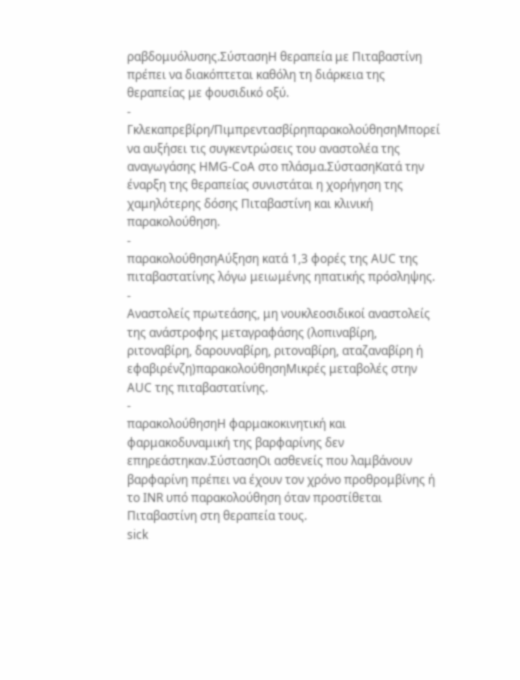ραβδομυόλυσης.ΣύστασηΗ θεραπεία με Πιταβαστίνη πρέπει να διακόπτεται καθόλη τη διάρκεια της θεραπείας με φουσιδικό οξύ.
-
Γκλεκαπρεβίρη/ΠιμπρεντασβίρηπαρακολούθησηΜπορεί να αυξήσει τις συγκεντρώσεις του αναστολέα της αναγωγάσης HMG-CοA στο πλάσμα.ΣύστασηΚατά την έναρξη της θεραπείας συνιστάται η χορήγηση της χαμηλότερης δόσης Πιταβαστίνη και κλινική παρακολούθηση.
-
παρακολούθησηΑύξηση κατά 1,3 φορές της AUC της πιταβαστατίνης λόγω μειωμένης ηπατικής πρόσληψης.
-
Αναστολείς πρωτεάσης, μη νουκλεοσιδικοί αναστολείς της ανάστροφης μεταγραφάσης (λοπιναβίρη, ριτοναβίρη, δαρουναβίρη, ριτοναβίρη, αταζαναβίρη ή εφαβιρένζη)παρακολούθησηΜικρές μεταβολές στην AUC της πιταβαστατίνης.
-
παρακολούθησηΗ φαρμακοκινητική και φαρμακοδυναμική της βαρφαρίνης δεν επηρεάστηκαν.ΣύστασηΟι ασθενείς που λαμβάνουν βαρφαρίνη πρέπει να έχουν τον χρόνο προθρομβίνης ή το INR υπό παρακολούθηση όταν προστίθεται Πιταβαστίνη στη θεραπεία τους.
sick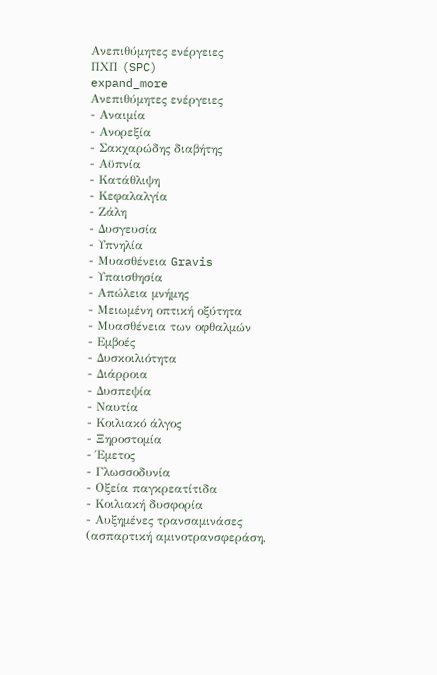Ανεπιθύμητες ενέργειες
ΠΧΠ (SPC)
expand_more
Ανεπιθύμητες ενέργειες
- Αναιμία
- Ανορεξία
- Σακχαρώδης διαβήτης
- Αϋπνία
- Κατάθλιψη
- Κεφαλαλγία
- Ζάλη
- Δυσγευσία
- Υπνηλία
- Μυασθένεια Gravis
- Υπαισθησία
- Απώλεια μνήμης
- Μειωμένη οπτική οξύτητα
- Μυασθένεια των οφθαλμών
- Εμβοές
- Δυσκοιλιότητα
- Διάρροια
- Δυσπεψία
- Ναυτία
- Κοιλιακό άλγος
- Ξηροστομία
- Έμετος
- Γλωσσοδυνία
- Οξεία παγκρεατίτιδα
- Κοιλιακή δυσφορία
- Αυξημένες τρανσαμινάσες (ασπαρτική αμινοτρανσφεράση,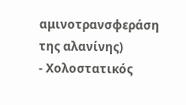αμινοτρανσφεράση της αλανίνης)
- Χολοστατικός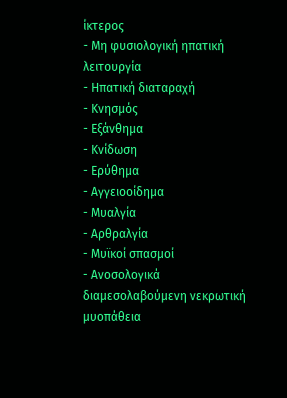ίκτερος
- Μη φυσιολογική ηπατική λειτουργία
- Ηπατική διαταραχή
- Κνησμός
- Εξάνθημα
- Κνίδωση
- Ερύθημα
- Αγγειοοίδημα
- Μυαλγία
- Αρθραλγία
- Μυϊκοί σπασμοί
- Ανοσολογικά διαμεσολαβούμενη νεκρωτική μυοπάθεια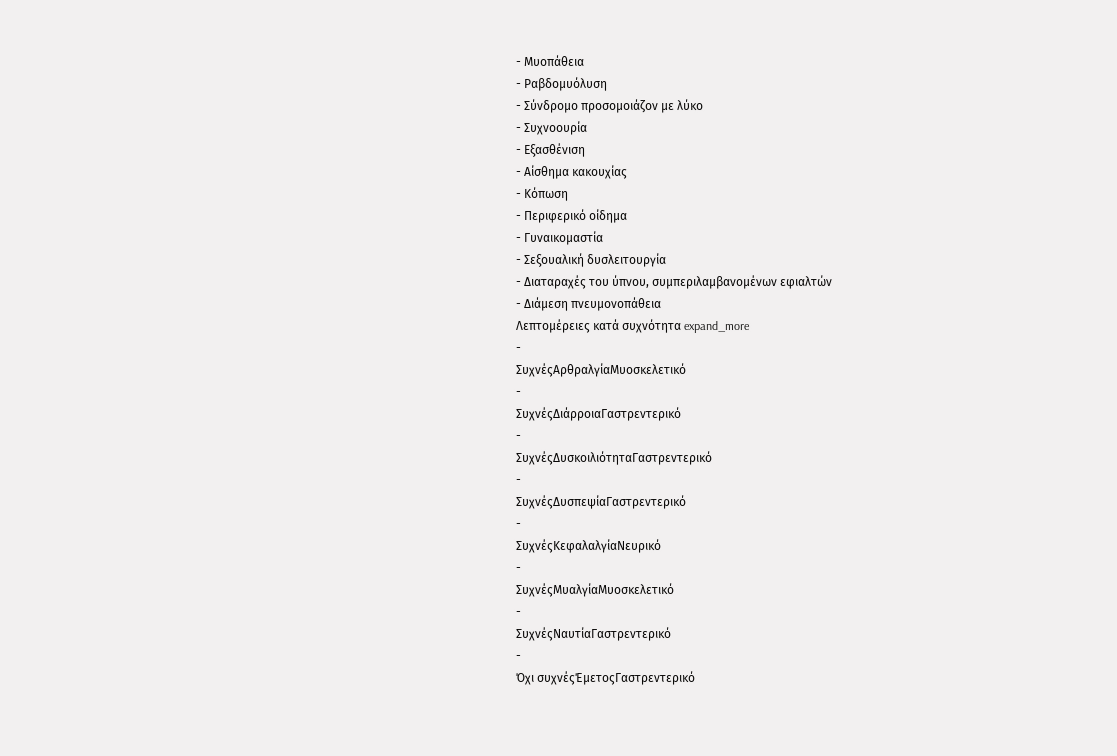- Μυοπάθεια
- Ραβδομυόλυση
- Σύνδρομο προσομοιάζον με λύκο
- Συχνοουρία
- Εξασθένιση
- Αίσθημα κακουχίας
- Κόπωση
- Περιφερικό οίδημα
- Γυναικομαστία
- Σεξουαλική δυσλειτουργία
- Διαταραχές του ύπνου, συμπεριλαμβανομένων εφιαλτών
- Διάμεση πνευμονοπάθεια
Λεπτομέρειες κατά συχνότητα expand_more
-
ΣυχνέςΑρθραλγίαΜυοσκελετικό
-
ΣυχνέςΔιάρροιαΓαστρεντερικό
-
ΣυχνέςΔυσκοιλιότηταΓαστρεντερικό
-
ΣυχνέςΔυσπεψίαΓαστρεντερικό
-
ΣυχνέςΚεφαλαλγίαΝευρικό
-
ΣυχνέςΜυαλγίαΜυοσκελετικό
-
ΣυχνέςΝαυτίαΓαστρεντερικό
-
Όχι συχνέςΈμετοςΓαστρεντερικό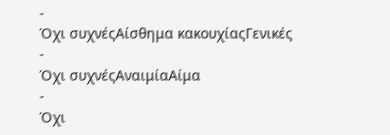-
Όχι συχνέςΑίσθημα κακουχίαςΓενικές
-
Όχι συχνέςΑναιμίαΑίμα
-
Όχι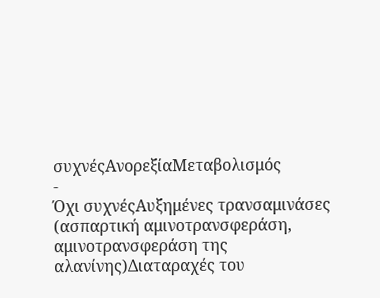συχνέςΑνορεξίαΜεταβολισμός
-
Όχι συχνέςΑυξημένες τρανσαμινάσες (ασπαρτική αμινοτρανσφεράση, αμινοτρανσφεράση της αλανίνης)Διαταραχές του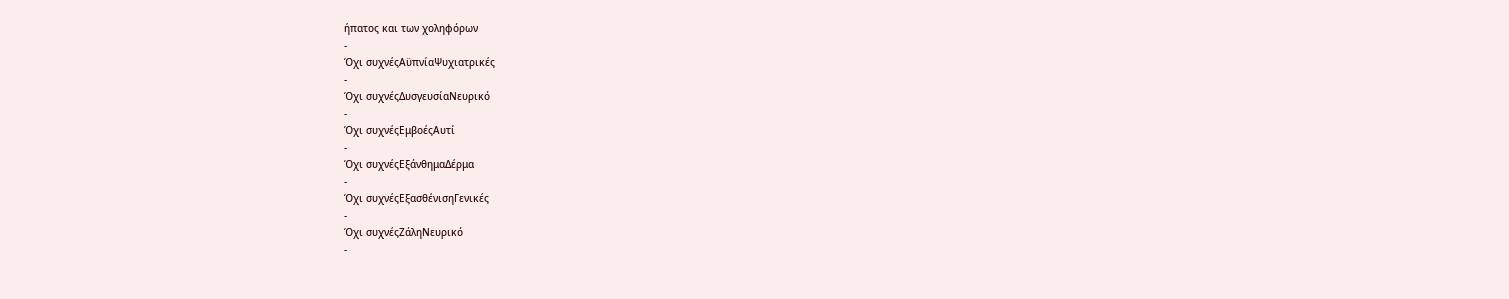ήπατος και των χοληφόρων
-
Όχι συχνέςΑϋπνίαΨυχιατρικές
-
Όχι συχνέςΔυσγευσίαΝευρικό
-
Όχι συχνέςΕμβοέςΑυτί
-
Όχι συχνέςΕξάνθημαΔέρμα
-
Όχι συχνέςΕξασθένισηΓενικές
-
Όχι συχνέςΖάληΝευρικό
-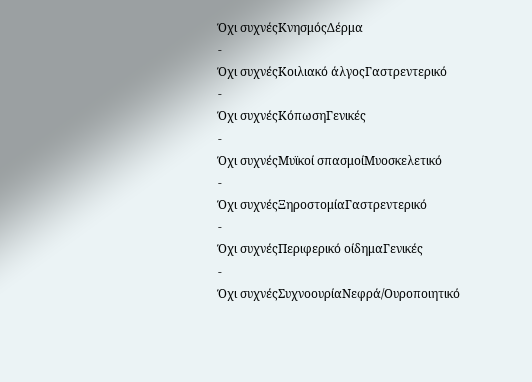Όχι συχνέςΚνησμόςΔέρμα
-
Όχι συχνέςΚοιλιακό άλγοςΓαστρεντερικό
-
Όχι συχνέςΚόπωσηΓενικές
-
Όχι συχνέςΜυϊκοί σπασμοίΜυοσκελετικό
-
Όχι συχνέςΞηροστομίαΓαστρεντερικό
-
Όχι συχνέςΠεριφερικό οίδημαΓενικές
-
Όχι συχνέςΣυχνοουρίαΝεφρά/Ουροποιητικό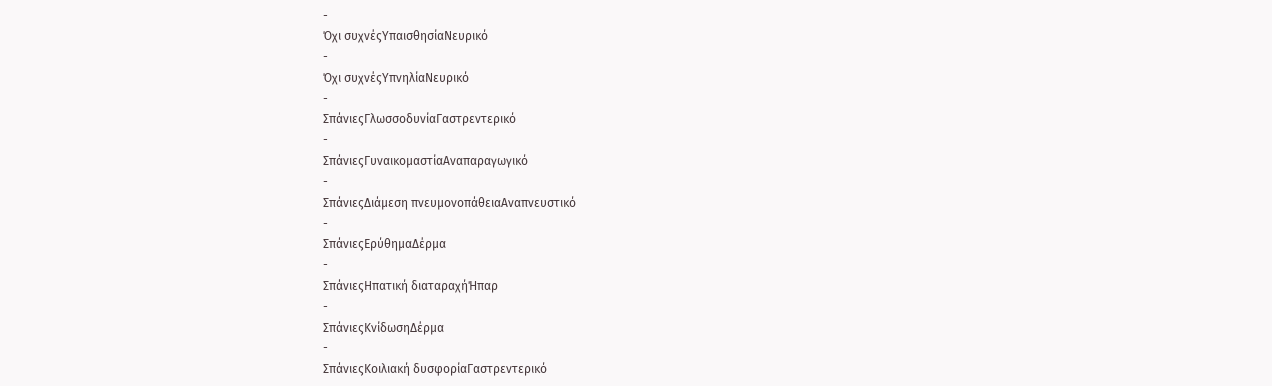-
Όχι συχνέςΥπαισθησίαΝευρικό
-
Όχι συχνέςΥπνηλίαΝευρικό
-
ΣπάνιεςΓλωσσοδυνίαΓαστρεντερικό
-
ΣπάνιεςΓυναικομαστίαΑναπαραγωγικό
-
ΣπάνιεςΔιάμεση πνευμονοπάθειαΑναπνευστικό
-
ΣπάνιεςΕρύθημαΔέρμα
-
ΣπάνιεςΗπατική διαταραχήΉπαρ
-
ΣπάνιεςΚνίδωσηΔέρμα
-
ΣπάνιεςΚοιλιακή δυσφορίαΓαστρεντερικό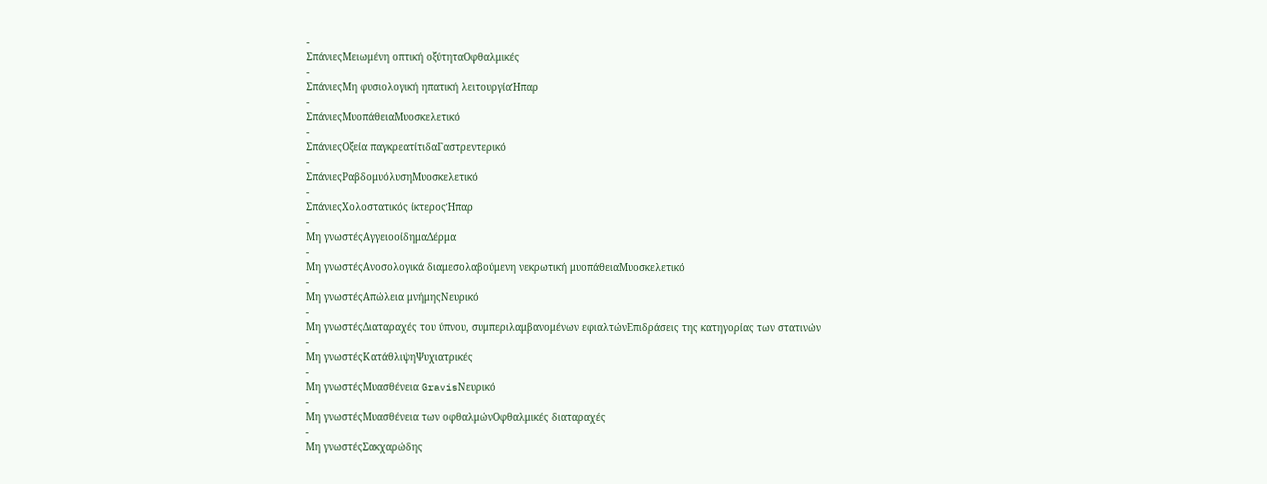-
ΣπάνιεςΜειωμένη οπτική οξύτηταΟφθαλμικές
-
ΣπάνιεςΜη φυσιολογική ηπατική λειτουργίαΉπαρ
-
ΣπάνιεςΜυοπάθειαΜυοσκελετικό
-
ΣπάνιεςΟξεία παγκρεατίτιδαΓαστρεντερικό
-
ΣπάνιεςΡαβδομυόλυσηΜυοσκελετικό
-
ΣπάνιεςΧολοστατικός ίκτεροςΉπαρ
-
Μη γνωστέςΑγγειοοίδημαΔέρμα
-
Μη γνωστέςΑνοσολογικά διαμεσολαβούμενη νεκρωτική μυοπάθειαΜυοσκελετικό
-
Μη γνωστέςΑπώλεια μνήμηςΝευρικό
-
Μη γνωστέςΔιαταραχές του ύπνου, συμπεριλαμβανομένων εφιαλτώνΕπιδράσεις της κατηγορίας των στατινών
-
Μη γνωστέςΚατάθλιψηΨυχιατρικές
-
Μη γνωστέςΜυασθένεια GravisΝευρικό
-
Μη γνωστέςΜυασθένεια των οφθαλμώνΟφθαλμικές διαταραχές
-
Μη γνωστέςΣακχαρώδης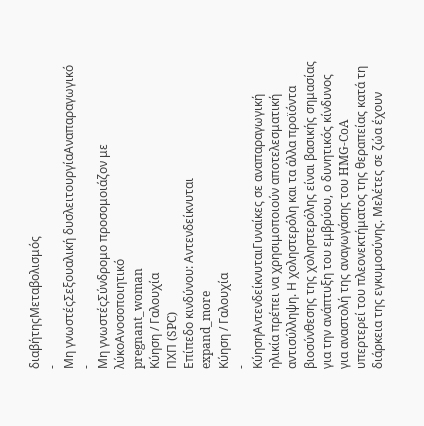διαβήτηςΜεταβολισμός
-
Μη γνωστέςΣεξουαλική δυσλειτουργίαΑναπαραγωγικό
-
Μη γνωστέςΣύνδρομο προσομοιάζον με λύκοΑνοσοποιητικό
pregnant_woman
Κύηση / Γαλουχία
ΠΧΠ (SPC)
Επίπεδο κινδύνου: Αντενδείκνυται
expand_more
Κύηση / Γαλουχία
-
ΚύησηΑντενδείκνυταιΓυναίκες σε αναπαραγωγική ηλικία πρέπει να χρησιμοποιούν αποτελεσματική αντισύλληψη. Η χοληστερόλη και τα άλλα προϊόντα βιοσύνθεσης της χοληστερόλης είναι βασικής σημασίας για την ανάπτυξη του εμβρύου, ο δυνητικός κίνδυνος για αναστολή της αναγωγάσης του HMG-CoA υπερτερεί του πλεονεκτήματος της θεραπείας κατά τη διάρκεια της εγκυμοσύνης. Μελέτες σε ζώα έχουν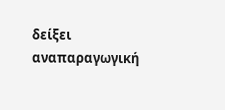δείξει αναπαραγωγική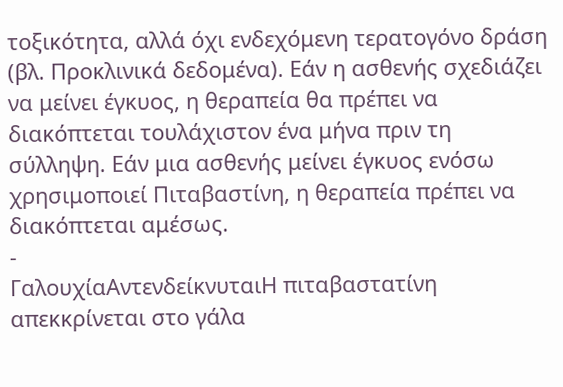τοξικότητα, αλλά όχι ενδεχόμενη τερατογόνο δράση (βλ. Προκλινικά δεδομένα). Εάν η ασθενής σχεδιάζει να μείνει έγκυος, η θεραπεία θα πρέπει να διακόπτεται τουλάχιστον ένα μήνα πριν τη σύλληψη. Εάν μια ασθενής μείνει έγκυος ενόσω χρησιμοποιεί Πιταβαστίνη, η θεραπεία πρέπει να διακόπτεται αμέσως.
-
ΓαλουχίαΑντενδείκνυταιΗ πιταβαστατίνη απεκκρίνεται στο γάλα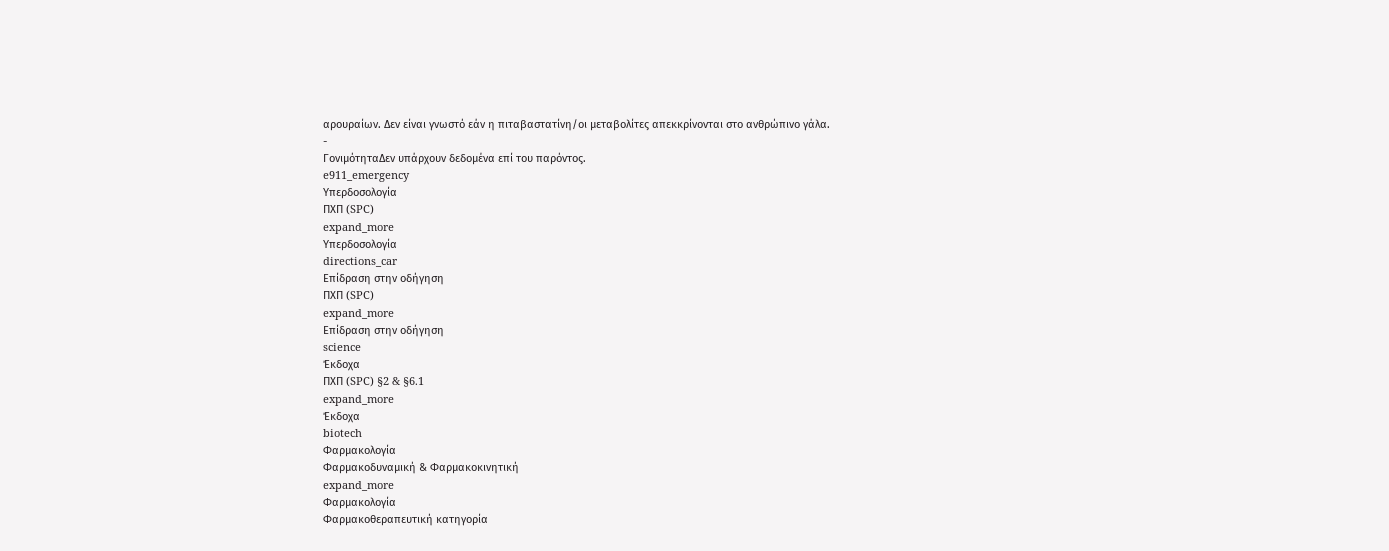αρουραίων. Δεν είναι γνωστό εάν η πιταβαστατίνη/οι μεταβολίτες απεκκρίνονται στο ανθρώπινο γάλα.
-
ΓονιμότηταΔεν υπάρχουν δεδομένα επί του παρόντος.
e911_emergency
Υπερδοσολογία
ΠΧΠ (SPC)
expand_more
Υπερδοσολογία
directions_car
Επίδραση στην οδήγηση
ΠΧΠ (SPC)
expand_more
Επίδραση στην οδήγηση
science
Έκδοχα
ΠΧΠ (SPC) §2 & §6.1
expand_more
Έκδοχα
biotech
Φαρμακολογία
Φαρμακοδυναμική & Φαρμακοκινητική
expand_more
Φαρμακολογία
Φαρμακοθεραπευτική κατηγορία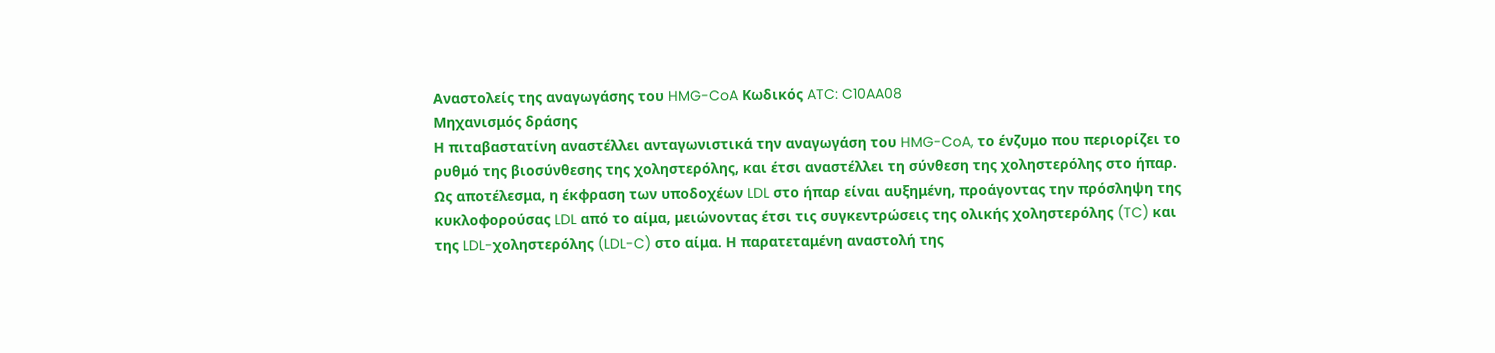Αναστολείς της αναγωγάσης του HMG-CoA Κωδικός ATC: C10AA08
Μηχανισμός δράσης
Η πιταβαστατίνη αναστέλλει ανταγωνιστικά την αναγωγάση του HMG-CoA, το ένζυμο που περιορίζει το ρυθμό της βιοσύνθεσης της χοληστερόλης, και έτσι αναστέλλει τη σύνθεση της χοληστερόλης στο ήπαρ. Ως αποτέλεσμα, η έκφραση των υποδοχέων LDL στο ήπαρ είναι αυξημένη, προάγοντας την πρόσληψη της κυκλοφορούσας LDL από το αίμα, μειώνοντας έτσι τις συγκεντρώσεις της ολικής χοληστερόλης (TC) και της LDL-χοληστερόλης (LDL-C) στο αίμα. Η παρατεταμένη αναστολή της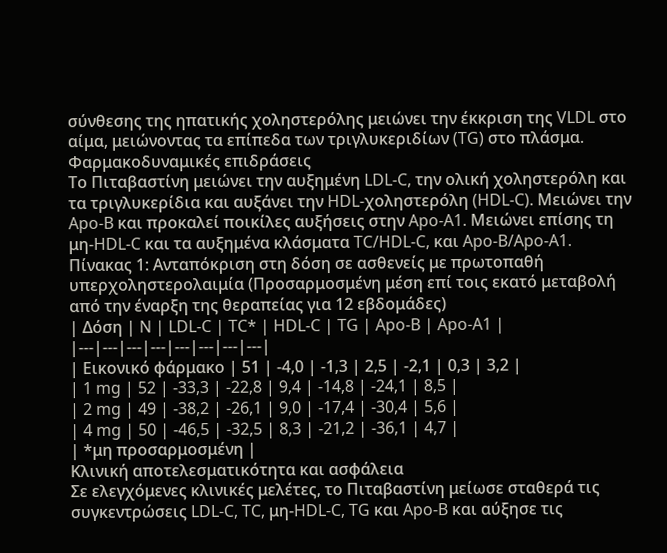σύνθεσης της ηπατικής χοληστερόλης μειώνει την έκκριση της VLDL στο αίμα, μειώνοντας τα επίπεδα των τριγλυκεριδίων (TG) στο πλάσμα.
Φαρμακοδυναμικές επιδράσεις
Το Πιταβαστίνη μειώνει την αυξημένη LDL-C, την ολική χοληστερόλη και τα τριγλυκερίδια και αυξάνει την HDL-χοληστερόλη (HDL-C). Μειώνει την Apo-B και προκαλεί ποικίλες αυξήσεις στην Apo-A1. Μειώνει επίσης τη μη-HDL-C και τα αυξημένα κλάσματα TC/HDL-C, και Apo-B/Apo-A1.
Πίνακας 1: Ανταπόκριση στη δόση σε ασθενείς με πρωτοπαθή υπερχοληστερολαιμία (Προσαρμοσμένη μέση επί τοις εκατό μεταβολή από την έναρξη της θεραπείας για 12 εβδομάδες)
| Δόση | N | LDL-C | TC* | HDL-C | TG | Apo-B | Apo-A1 |
|---|---|---|---|---|---|---|---|
| Εικονικό φάρμακο | 51 | -4,0 | -1,3 | 2,5 | -2,1 | 0,3 | 3,2 |
| 1 mg | 52 | -33,3 | -22,8 | 9,4 | -14,8 | -24,1 | 8,5 |
| 2 mg | 49 | -38,2 | -26,1 | 9,0 | -17,4 | -30,4 | 5,6 |
| 4 mg | 50 | -46,5 | -32,5 | 8,3 | -21,2 | -36,1 | 4,7 |
| *μη προσαρμοσμένη |
Κλινική αποτελεσματικότητα και ασφάλεια
Σε ελεγχόμενες κλινικές μελέτες, το Πιταβαστίνη μείωσε σταθερά τις συγκεντρώσεις LDL-C, TC, μη-HDL-C, TG και Apo-B και αύξησε τις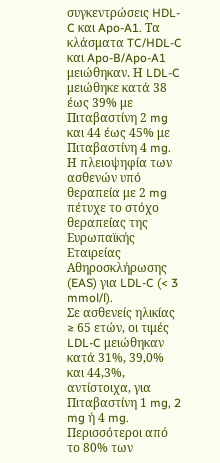συγκεντρώσεις HDL-C και Apo-A1. Τα κλάσματα TC/HDL-C και Apo-B/Apo-A1 μειώθηκαν. Η LDL-C μειώθηκε κατά 38 έως 39% με Πιταβαστίνη 2 mg και 44 έως 45% με Πιταβαστίνη 4 mg. Η πλειοψηφία των ασθενών υπό θεραπεία με 2 mg πέτυχε το στόχο θεραπείας της Ευρωπαϊκής Εταιρείας Αθηροσκλήρωσης (EAS) για LDL-C (< 3 mmol/l).
Σε ασθενείς ηλικίας ≥ 65 ετών, οι τιμές LDL-C μειώθηκαν κατά 31%, 39,0% και 44,3%, αντίστοιχα, για Πιταβαστίνη 1 mg, 2 mg ή 4 mg. Περισσότεροι από το 80% των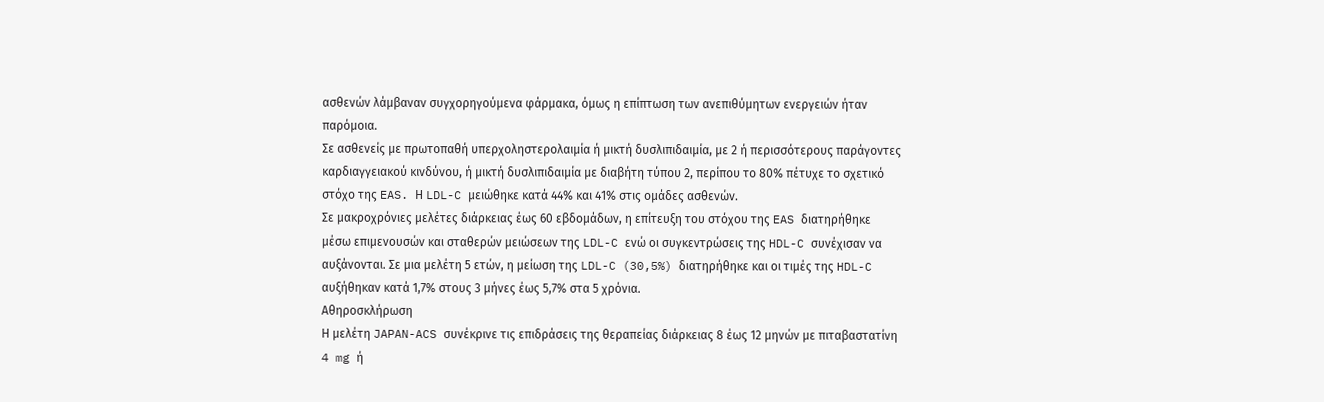ασθενών λάμβαναν συγχορηγούμενα φάρμακα, όμως η επίπτωση των ανεπιθύμητων ενεργειών ήταν παρόμοια.
Σε ασθενείς με πρωτοπαθή υπερχοληστερολαιμία ή μικτή δυσλιπιδαιμία, με 2 ή περισσότερους παράγοντες καρδιαγγειακού κινδύνου, ή μικτή δυσλιπιδαιμία με διαβήτη τύπου 2, περίπου το 80% πέτυχε το σχετικό στόχο της EAS. Η LDL-C μειώθηκε κατά 44% και 41% στις ομάδες ασθενών.
Σε μακροχρόνιες μελέτες διάρκειας έως 60 εβδομάδων, η επίτευξη του στόχου της EAS διατηρήθηκε μέσω επιμενουσών και σταθερών μειώσεων της LDL-C ενώ οι συγκεντρώσεις της HDL-C συνέχισαν να αυξάνονται. Σε μια μελέτη 5 ετών, η μείωση της LDL-C (30,5%) διατηρήθηκε και οι τιμές της HDL-C αυξήθηκαν κατά 1,7% στους 3 μήνες έως 5,7% στα 5 χρόνια.
Αθηροσκλήρωση
Η μελέτη JAPAN-ACS συνέκρινε τις επιδράσεις της θεραπείας διάρκειας 8 έως 12 μηνών με πιταβαστατίνη 4 mg ή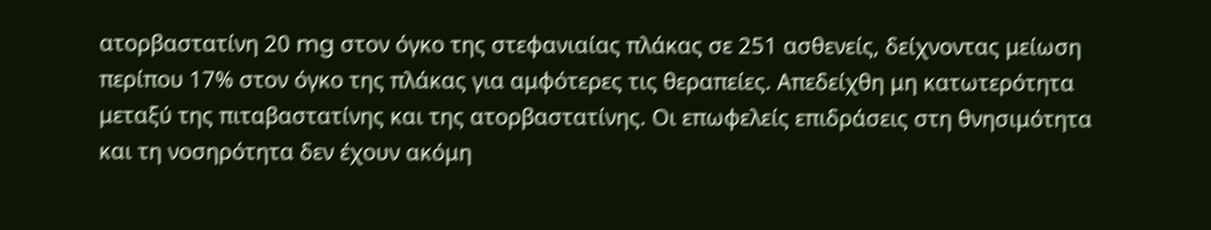ατορβαστατίνη 20 mg στον όγκο της στεφανιαίας πλάκας σε 251 ασθενείς, δείχνοντας μείωση περίπου 17% στον όγκο της πλάκας για αμφότερες τις θεραπείες. Απεδείχθη μη κατωτερότητα μεταξύ της πιταβαστατίνης και της ατορβαστατίνης. Οι επωφελείς επιδράσεις στη θνησιμότητα και τη νοσηρότητα δεν έχουν ακόμη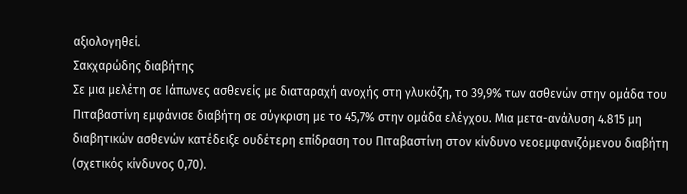αξιολογηθεί.
Σακχαρώδης διαβήτης
Σε μια μελέτη σε Ιάπωνες ασθενείς με διαταραχή ανοχής στη γλυκόζη, το 39,9% των ασθενών στην ομάδα του Πιταβαστίνη εμφάνισε διαβήτη σε σύγκριση με το 45,7% στην ομάδα ελέγχου. Μια μετα-ανάλυση 4.815 μη διαβητικών ασθενών κατέδειξε ουδέτερη επίδραση του Πιταβαστίνη στον κίνδυνο νεοεμφανιζόμενου διαβήτη (σχετικός κίνδυνος 0,70).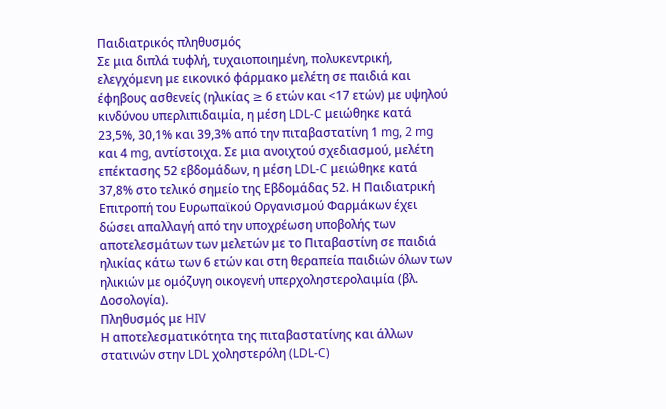Παιδιατρικός πληθυσμός
Σε μια διπλά τυφλή, τυχαιοποιημένη, πολυκεντρική, ελεγχόμενη με εικονικό φάρμακο μελέτη σε παιδιά και έφηβους ασθενείς (ηλικίας ≥ 6 ετών και <17 ετών) με υψηλού κινδύνου υπερλιπιδαιμία, η μέση LDL-C μειώθηκε κατά 23,5%, 30,1% και 39,3% από την πιταβαστατίνη 1 mg, 2 mg και 4 mg, αντίστοιχα. Σε μια ανοιχτού σχεδιασμού, μελέτη επέκτασης 52 εβδομάδων, η μέση LDL-C μειώθηκε κατά 37,8% στο τελικό σημείο της Εβδομάδας 52. Η Παιδιατρική Επιτροπή του Ευρωπαϊκού Οργανισμού Φαρμάκων έχει δώσει απαλλαγή από την υποχρέωση υποβολής των αποτελεσμάτων των μελετών με το Πιταβαστίνη σε παιδιά ηλικίας κάτω των 6 ετών και στη θεραπεία παιδιών όλων των ηλικιών με ομόζυγη οικογενή υπερχοληστερολαιμία (βλ. Δοσολογία).
Πληθυσμός με HIV
Η αποτελεσματικότητα της πιταβαστατίνης και άλλων στατινών στην LDL χοληστερόλη (LDL-C)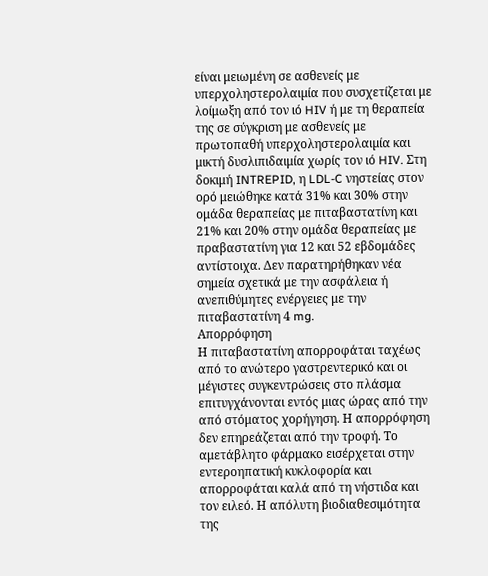είναι μειωμένη σε ασθενείς με υπερχοληστερολαιµία που συσχετίζεται με λοίμωξη από τον ιό HIV ή με τη θεραπεία της σε σύγκριση με ασθενείς με πρωτοπαθή υπερχοληστερολαιµία και μικτή δυσλιπιδαιμία χωρίς τον ιό HIV. Στη δοκιμή INTREPID, η LDL-C νηστείας στον ορό μειώθηκε κατά 31% και 30% στην ομάδα θεραπείας με πιταβαστατίνη και 21% και 20% στην ομάδα θεραπείας με πραβαστατίνη για 12 και 52 εβδομάδες αντίστοιχα. Δεν παρατηρήθηκαν νέα σημεία σχετικά με την ασφάλεια ή ανεπιθύμητες ενέργειες με την πιταβαστατίνη 4 mg.
Απορρόφηση
Η πιταβαστατίνη απορροφάται ταχέως από το ανώτερο γαστρεντερικό και οι μέγιστες συγκεντρώσεις στο πλάσμα επιτυγχάνονται εντός μιας ώρας από την από στόματος χορήγηση. Η απορρόφηση δεν επηρεάζεται από την τροφή. Το αμετάβλητο φάρμακο εισέρχεται στην εντεροηπατική κυκλοφορία και απορροφάται καλά από τη νήστιδα και τον ειλεό. Η απόλυτη βιοδιαθεσιμότητα της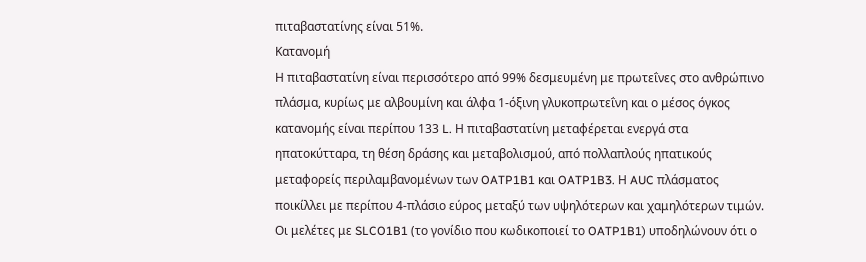πιταβαστατίνης είναι 51%.
Κατανομή
Η πιταβαστατίνη είναι περισσότερο από 99% δεσμευμένη με πρωτεΐνες στο ανθρώπινο πλάσμα, κυρίως με αλβουμίνη και άλφα 1-όξινη γλυκοπρωτεΐνη και ο μέσος όγκος κατανομής είναι περίπου 133 L. Η πιταβαστατίνη μεταφέρεται ενεργά στα ηπατοκύτταρα, τη θέση δράσης και μεταβολισμού, από πολλαπλούς ηπατικούς μεταφορείς περιλαμβανομένων των OATP1B1 και OATP1B3. Η AUC πλάσματος ποικίλλει με περίπου 4-πλάσιο εύρος μεταξύ των υψηλότερων και χαμηλότερων τιμών. Οι μελέτες με SLCO1B1 (το γονίδιο που κωδικοποιεί το OATP1B1) υποδηλώνουν ότι ο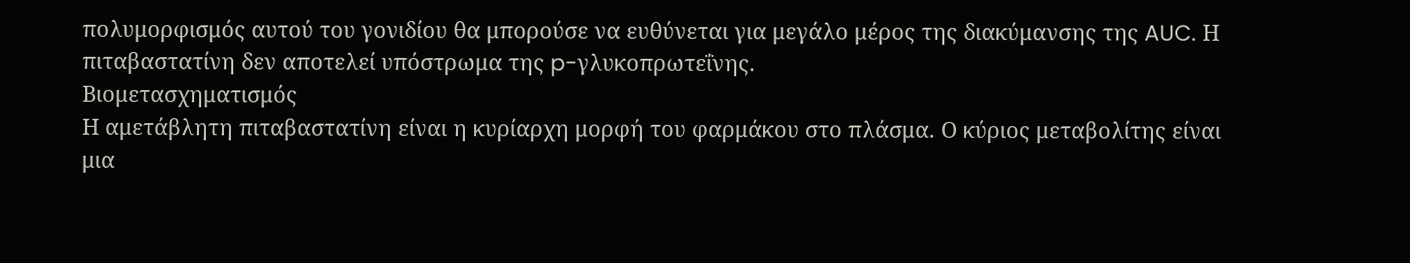πολυμορφισμός αυτού του γονιδίου θα μπορούσε να ευθύνεται για μεγάλο μέρος της διακύμανσης της AUC. Η πιταβαστατίνη δεν αποτελεί υπόστρωμα της p-γλυκοπρωτεΐνης.
Βιομετασχηματισμός
Η αμετάβλητη πιταβαστατίνη είναι η κυρίαρχη μορφή του φαρμάκου στο πλάσμα. Ο κύριος μεταβολίτης είναι μια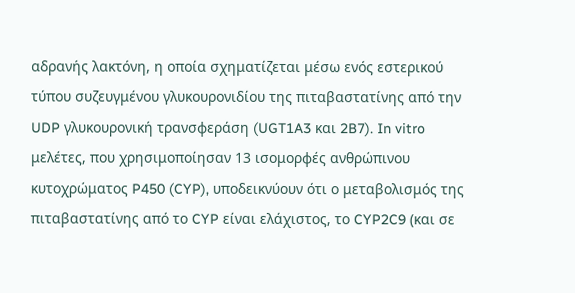αδρανής λακτόνη, η οποία σχηματίζεται μέσω ενός εστερικού τύπου συζευγμένου γλυκουρονιδίου της πιταβαστατίνης από την UDP γλυκουρονική τρανσφεράση (UGT1A3 και 2B7). In vitro μελέτες, που χρησιμοποίησαν 13 ισομορφές ανθρώπινου κυτοχρώματος P450 (CYP), υποδεικνύουν ότι ο μεταβολισμός της πιταβαστατίνης από το CYP είναι ελάχιστος, το CYP2C9 (και σε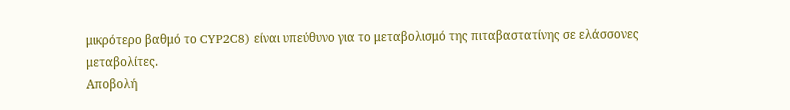μικρότερο βαθμό το CYP2C8) είναι υπεύθυνο για το μεταβολισμό της πιταβαστατίνης σε ελάσσονες μεταβολίτες.
Αποβολή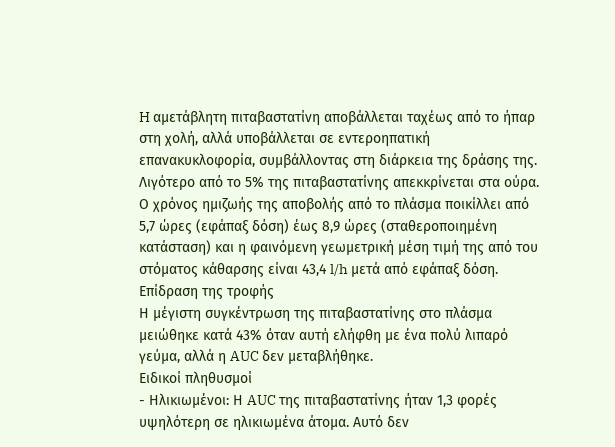H αμετάβλητη πιταβαστατίνη αποβάλλεται ταχέως από το ήπαρ στη χολή, αλλά υποβάλλεται σε εντεροηπατική επανακυκλοφορία, συμβάλλοντας στη διάρκεια της δράσης της. Λιγότερο από το 5% της πιταβαστατίνης απεκκρίνεται στα ούρα. Ο χρόνος ημιζωής της αποβολής από το πλάσμα ποικίλλει από 5,7 ώρες (εφάπαξ δόση) έως 8,9 ώρες (σταθεροποιημένη κατάσταση) και η φαινόμενη γεωμετρική μέση τιμή της από του στόματος κάθαρσης είναι 43,4 l/h μετά από εφάπαξ δόση.
Επίδραση της τροφής
Η μέγιστη συγκέντρωση της πιταβαστατίνης στο πλάσμα μειώθηκε κατά 43% όταν αυτή ελήφθη με ένα πολύ λιπαρό γεύμα, αλλά η AUC δεν μεταβλήθηκε.
Ειδικοί πληθυσμοί
- Ηλικιωμένοι: Η AUC της πιταβαστατίνης ήταν 1,3 φορές υψηλότερη σε ηλικιωμένα άτομα. Αυτό δεν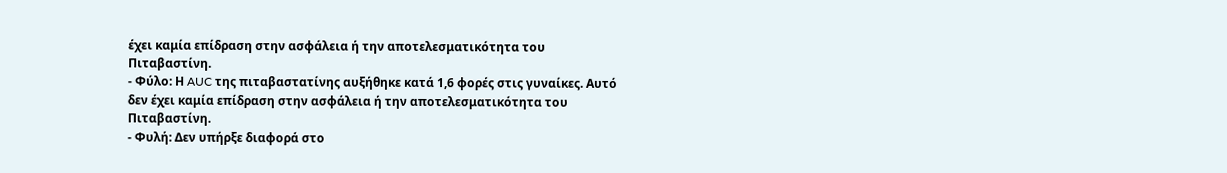έχει καμία επίδραση στην ασφάλεια ή την αποτελεσματικότητα του Πιταβαστίνη.
- Φύλο: Η AUC της πιταβαστατίνης αυξήθηκε κατά 1,6 φορές στις γυναίκες. Αυτό δεν έχει καμία επίδραση στην ασφάλεια ή την αποτελεσματικότητα του Πιταβαστίνη.
- Φυλή: Δεν υπήρξε διαφορά στο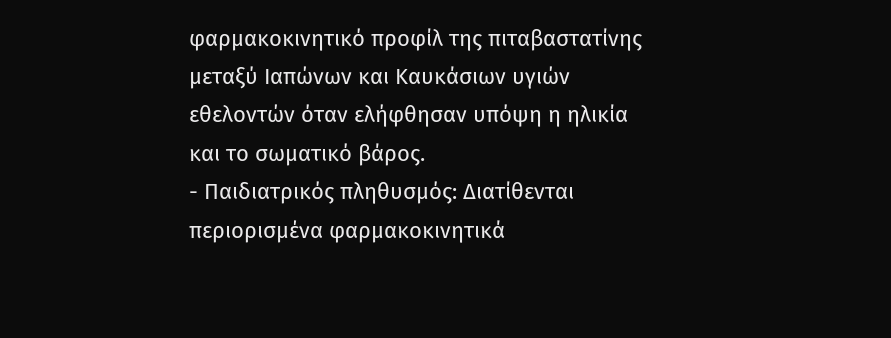φαρμακοκινητικό προφίλ της πιταβαστατίνης μεταξύ Ιαπώνων και Καυκάσιων υγιών εθελοντών όταν ελήφθησαν υπόψη η ηλικία και το σωματικό βάρος.
- Παιδιατρικός πληθυσμός: Διατίθενται περιορισμένα φαρμακοκινητικά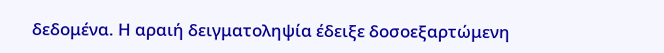δεδομένα. Η αραιή δειγματοληψία έδειξε δοσοεξαρτώμενη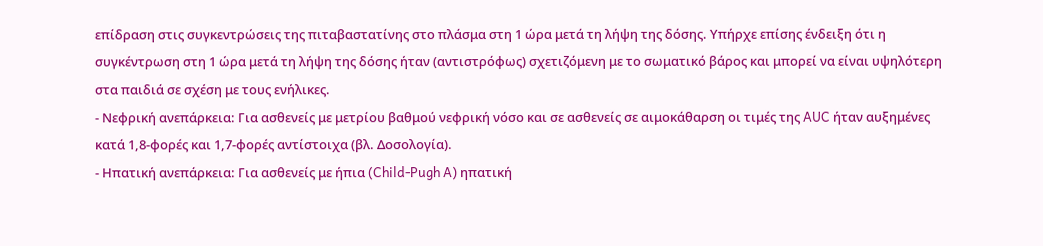επίδραση στις συγκεντρώσεις της πιταβαστατίνης στο πλάσμα στη 1 ώρα μετά τη λήψη της δόσης. Υπήρχε επίσης ένδειξη ότι η συγκέντρωση στη 1 ώρα μετά τη λήψη της δόσης ήταν (αντιστρόφως) σχετιζόμενη με το σωματικό βάρος και μπορεί να είναι υψηλότερη στα παιδιά σε σχέση με τους ενήλικες.
- Νεφρική ανεπάρκεια: Για ασθενείς με μετρίου βαθμού νεφρική νόσο και σε ασθενείς σε αιμοκάθαρση οι τιμές της AUC ήταν αυξημένες κατά 1,8-φορές και 1,7-φορές αντίστοιχα (βλ. Δοσολογία).
- Ηπατική ανεπάρκεια: Για ασθενείς με ήπια (Child-Pugh A) ηπατική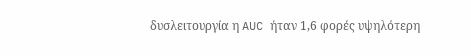δυσλειτουργία η AUC ήταν 1,6 φορές υψηλότερη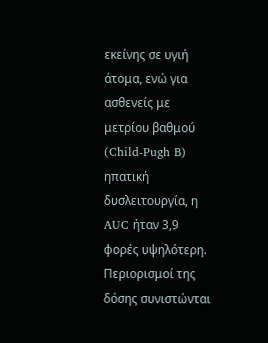εκείνης σε υγιή άτομα, ενώ για ασθενείς με μετρίου βαθμού (Child-Pugh B) ηπατική δυσλειτουργία, η AUC ήταν 3,9 φορές υψηλότερη. Περιορισμοί της δόσης συνιστώνται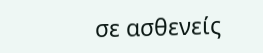σε ασθενείς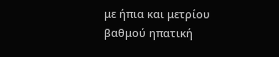με ήπια και μετρίου βαθμού ηπατική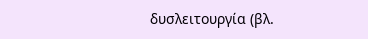δυσλειτουργία (βλ.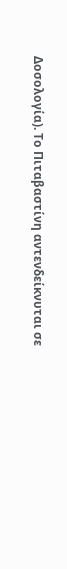Δοσολογία). Το Πιταβαστίνη αντενδείκνυται σε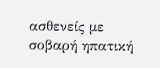ασθενείς με σοβαρή ηπατική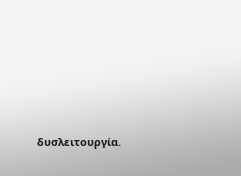δυσλειτουργία.